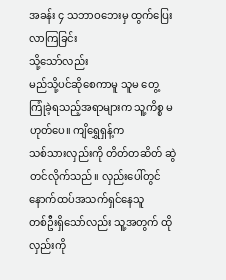အခန်း ၄ သဘာဝဘေးမှ ထွက်ပြေးလာကြခြင်း
သို့သော်လည်း
မည်သို့ပင်ဆိုစေကာမူ သူမ တွေ့ကြုံခဲ့ရသည့်အရာများက သူ့ကိစ္စ မဟုတ်ပေ။ ကျိရွှေရှန့်က
သစ်သားလှည်းကို တိတ်တဆိတ် ဆွဲတင်လိုက်သည်။ လှည်းပေါ်တွင် နောက်ထပ်အသက်ရှင်နေသူ
တစ်ဦးရှိသော်လည်း သူ့အတွက် ထိုလှည်းကို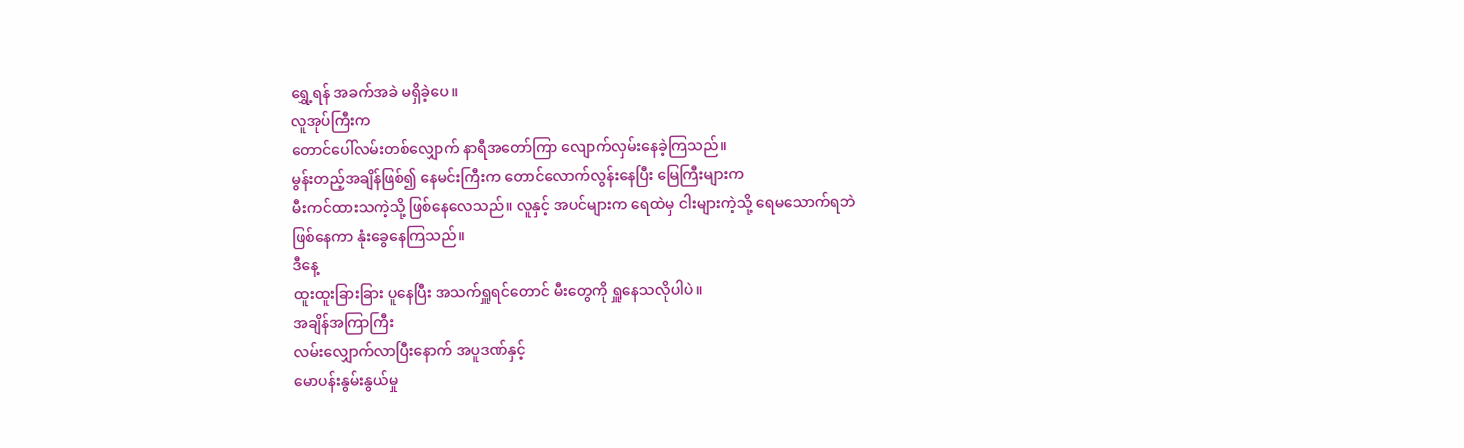ရွှေ့ရန် အခက်အခဲ မရှိခဲ့ပေ။
လူအုပ်ကြီးက
တောင်ပေါ်လမ်းတစ်လျှောက် နာရီအတော်ကြာ လျောက်လှမ်းနေခဲ့ကြသည်။
မွန်းတည့်အချိန်ဖြစ်၍ နေမင်းကြီးက တောင်လောက်လွန်းနေပြီး မြေကြီးများက
မီးကင်ထားသကဲ့သို့ ဖြစ်နေလေသည်။ လူနှင့် အပင်များက ရေထဲမှ ငါးများကဲ့သို့ ရေမသောက်ရဘဲ
ဖြစ်နေကာ နုံးခွေနေကြသည်။
ဒီနေ့
ထူးထူးခြားခြား ပူနေပြီး အသက်ရှူရင်တောင် မီးတွေကို ရှူနေသလိုပါပဲ။
အချိန်အကြာကြီး
လမ်းလျှောက်လာပြီးနောက် အပူဒဏ်နှင့်
မောပန်းနွမ်းနွယ်မှု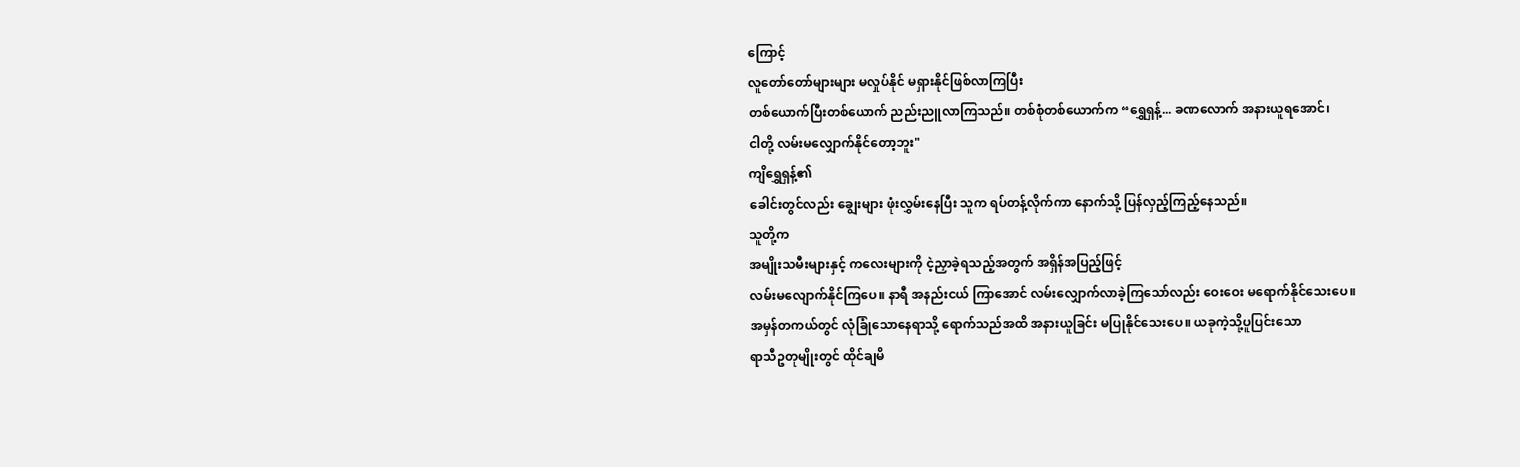ကြောင့်
လူတော်တော်များများ မလှုပ်နိုင် မရှားနိုင်ဖြစ်လာကြပြီး
တစ်ယောက်ပြီးတစ်ယောက် ညည်းညူလာကြသည်။ တစ်စုံတစ်ယောက်က “ရွှေရှန့်... ခဏလောက် အနားယူရအောင်၊
ငါတို့ လမ်းမလျှောက်နိုင်တော့ဘူး"
ကျိရွှေရှန့်၏
ခေါင်းတွင်လည်း ချွေးများ ဖုံးလွှမ်းနေပြီး သူက ရပ်တန့်လိုက်ကာ နောက်သို့ ပြန်လှည့်ကြည့်နေသည်။
သူတို့က
အမျိုးသမီးများနှင့် ကလေးများကို ငဲ့ညှာခဲ့ရသည့်အတွက် အရှိန်အပြည့်ဖြင့်
လမ်းမလျောက်နိုင်ကြပေ။ နာရီ အနည်းငယ် ကြာအောင် လမ်းလျှောက်လာခဲ့ကြသော်လည်း ဝေးဝေး မရောက်နိုင်သေးပေ။
အမှန်တကယ်တွင် လုံခြုံသောနေရာသို့ ရောက်သည်အထိ အနားယူခြင်း မပြုနိုင်သေးပေ။ ယခုကဲ့သို့ပူပြင်းသော
ရာသီဥတုမျိုးတွင် ထိုင်ချမိ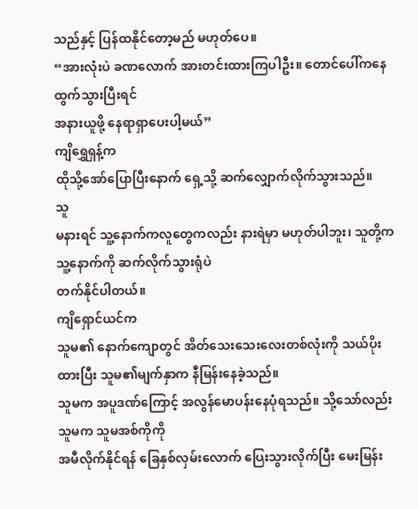သည်နှင့် ပြန်ထနိုင်တော့မည် မဟုတ်ပေ။
“အားလုံးပဲ ခဏလောက် အားတင်းထားကြပါဦး။ တောင်ပေါ်ကနေ ထွက်သွားပြီးရင်
အနားယူဖို့ နေရာရှာပေးပါ့မယ်”
ကျိရွှေရှန့်က
ထိုသို့အော်ပြောပြီးနောက် ရှေ့သို့ ဆက်လျှောက်လိုက်သွားသည်။
သူ
မနားရင် သူ့နောက်ကလူတွေကလည်း နားရဲမှာ မဟုတ်ပါဘူး၊ သူတို့က သူ့နောက်ကို ဆက်လိုက်သွားရုံပဲ
တက်နိုင်ပါတယ်။
ကျိရှောင်ယင်က
သူမ၏ နောက်ကျောတွင် အိတ်သေးသေးလေးတစ်လုံးကို သယ်ပိုးထားပြီး သူမ၏မျက်နှာက နီမြန်းနေခဲ့သည်။
သူမက အပူဒဏ်ကြောင့် အလွန်မောပန်းနေပုံရသည်။ သို့သော်လည်း သူမက သူမအစ်ကိုကို
အမီလိုက်နိုင်ရန် ခြေနှစ်လှမ်းလောက် ပြေးသွားလိုက်ပြီး မေးမြန်း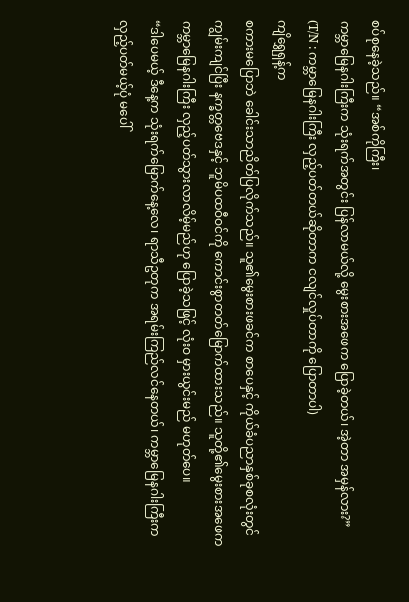စပ်စုနေခဲ့သည်။ “အစ်ကိုကြီး၊
ကမ္ဘာမြေနဂါးကြီးက သုံးရက်အတွင်း ပြန်လာမယ်လို့ မွေးစားအဖေက ပြောခဲ့တယ်၊ အဲ့တာ အမှန်လား?”
(T/N : ကမ္ဘာမြေနဂါးကြီး လှည့်ပတ်တယ်ဆိုတာက ငလျင်လှုပ်တာကို ပြောတာပါ)
ကျိရွှေရှန့်က
စကားမပြောဘဲ ခေါင်းသာညိတ်ပြလိုက်သည်။ သူ၏မွေးစားဖခင်က စာပေနှင့် ကိုယ်ခံပညာနှစ်ခုစလုံးတွင်
ကျွမ်းကျင်ပြီး နက္ခတ္တဗေဒနှင့် ဘူမိပထဝီဝင်ကို ကောင်းစွာတတ်မြောက်ထားသည်။ သူတို့၏မွေးစားအဖေက
ကမ္ဘာမြေနဂါးကြီး လှည့်ပတ်သွားလာလိမ့်မည်ဟု ပြောခဲ့သဖြင့် လုံးဝ မှားယွင်းမည် မဟုတ်ပေ။
“ဒါပေမယ့် ဒီနေ့က သုံးရက်မြောက်နေ့လေ၊ ရာသီဥတုက အရမ်းကြည်လင်နေတယ်၊ ကမ္ဘာမြေနဂါးကြီးက
လှည့်ပတ်မယ့်ပုံ မပေါ်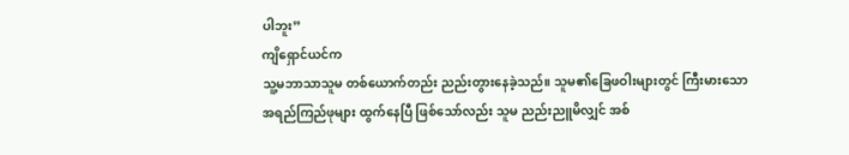ပါဘူး”
ကျိရှောင်ယင်က
သူ့မဘာသာသူမ တစ်ယောက်တည်း ညည်းတွားနေခဲ့သည်။ သူမ၏ခြေဖဝါးများတွင် ကြီးမားသော
အရည်ကြည်ဖုများ ထွက်နေပြီ ဖြစ်သော်လည်း သူမ ညည်းညူမိလျှင် အစ်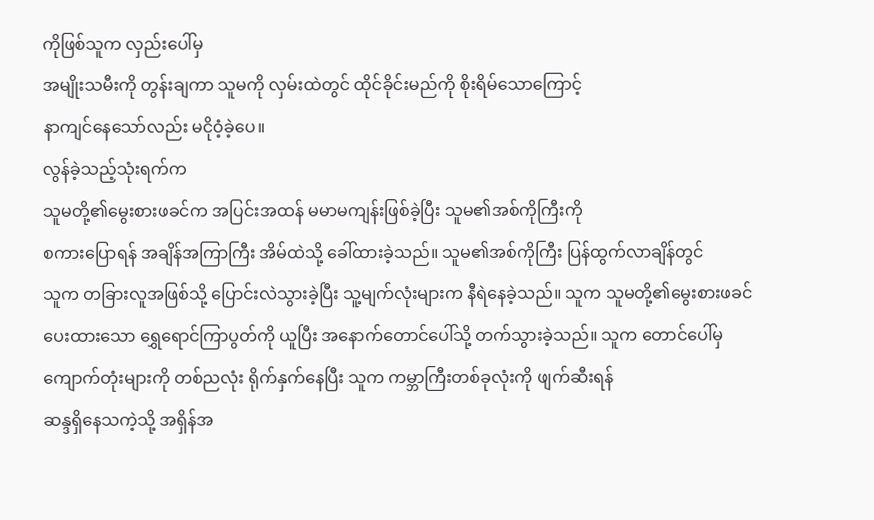ကိုဖြစ်သူက လှည်းပေါ်မှ
အမျိုးသမီးကို တွန်းချကာ သူမကို လှမ်းထဲတွင် ထိုင်ခိုင်းမည်ကို စိုးရိမ်သောကြောင့်
နာကျင်နေသော်လည်း မငိုဝံ့ခဲ့ပေ။
လွန်ခဲ့သည့်သုံးရက်က
သူမတို့၏မွေးစားဖခင်က အပြင်းအထန် မမာမကျန်းဖြစ်ခဲ့ပြီး သူမ၏အစ်ကိုကြီးကို
စကားပြောရန် အချိန်အကြာကြီး အိမ်ထဲသို့ ခေါ်ထားခဲ့သည်။ သူမ၏အစ်ကိုကြီး ပြန်ထွက်လာချိန်တွင်
သူက တခြားလူအဖြစ်သို့ ပြောင်းလဲသွားခဲ့ပြီး သူ့မျက်လုံးများက နီရဲနေခဲ့သည်။ သူက သူမတို့၏မွေးစားဖခင်
ပေးထားသော ရွှေရောင်ကြာပွတ်ကို ယူပြီး အနောက်တောင်ပေါ်သို့ တက်သွားခဲ့သည်။ သူက တောင်ပေါ်မှ
ကျောက်တုံးများကို တစ်ညလုံး ရိုက်နှက်နေပြီး သူက ကမ္ဘာကြီးတစ်ခုလုံးကို ဖျက်ဆီးရန်
ဆန္ဒရှိနေသကဲ့သို့ အရှိန်အ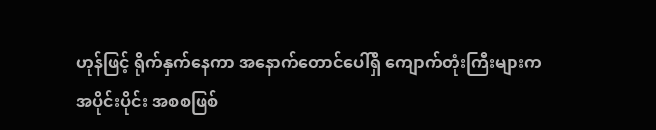ဟုန်ဖြင့် ရိုက်နှက်နေကာ အနောက်တောင်ပေါ်ရှိ ကျောက်တုံးကြီးများက
အပိုင်းပိုင်း အစစဖြစ်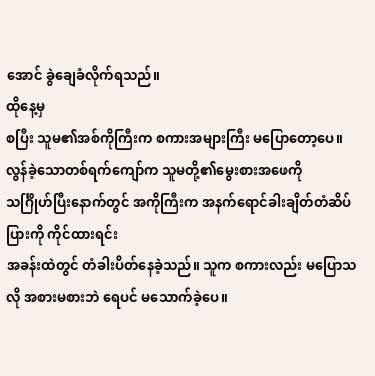အောင် ခွဲချေခံလိုက်ရသည်။
ထိုနေ့မှ
စပြီး သူမ၏အစ်ကိုကြီးက စကားအများကြီး မပြောတော့ပေ။ လွန်ခဲ့သောတစ်ရက်ကျော်က သူမတို့၏မွေးစားအဖေကို
သင်္ဂြိုဟ်ပြီးနောက်တွင် အကိုကြီးက အနက်ရောင်ခါးချိတ်တံဆိပ်ပြားကို ကိုင်ထားရင်း
အခန်းထဲတွင် တံခါးပိတ်နေခဲ့သည်။ သူက စကားလည်း မပြောသလို အစားမစားဘဲ ရေပင် မသောက်ခဲ့ပေ။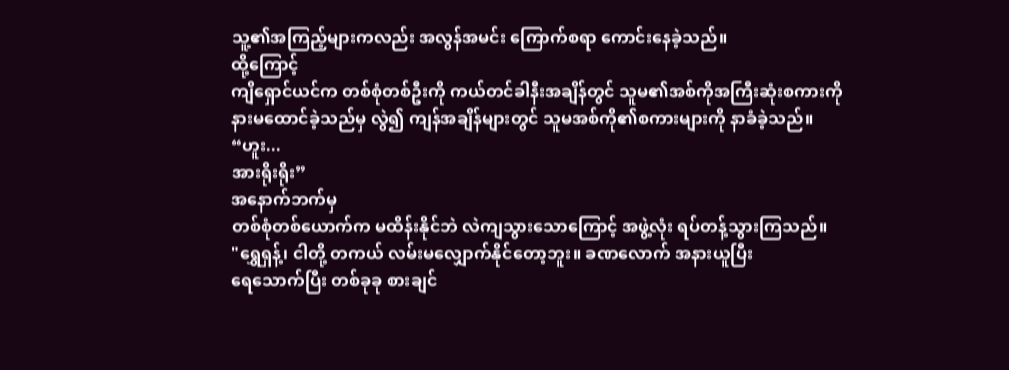သူ့၏အကြည့်များကလည်း အလွန်အမင်း ကြောက်စရာ ကောင်းနေခဲ့သည်။
ထို့ကြောင့်
ကျိရှောင်ယင်က တစ်စုံတစ်ဦးကို ကယ်တင်ခါနီးအချိန်တွင် သူမ၏အစ်ကိုအကြီးဆုံးစကားကို
နားမထောင်ခဲ့သည်မှ လွဲ၍ ကျန်အချိန်များတွင် သူမအစ်ကို၏စကားများကို နာခံခဲ့သည်။
“ဟူး...
အားရိုးရိုး”
အနောက်ဘက်မှ
တစ်စုံတစ်ယောက်က မထိန်းနိုင်ဘဲ လဲကျသွားသောကြောင့် အဖွဲ့လုံး ရပ်တန့်သွားကြသည်။
"ရွှေရှန့်၊ ငါတို့ တကယ် လမ်းမလျှောက်နိုင်တော့ဘူး။ ခဏလောက် အနားယူပြီး
ရေသောက်ပြီး တစ်ခုခု စားချင်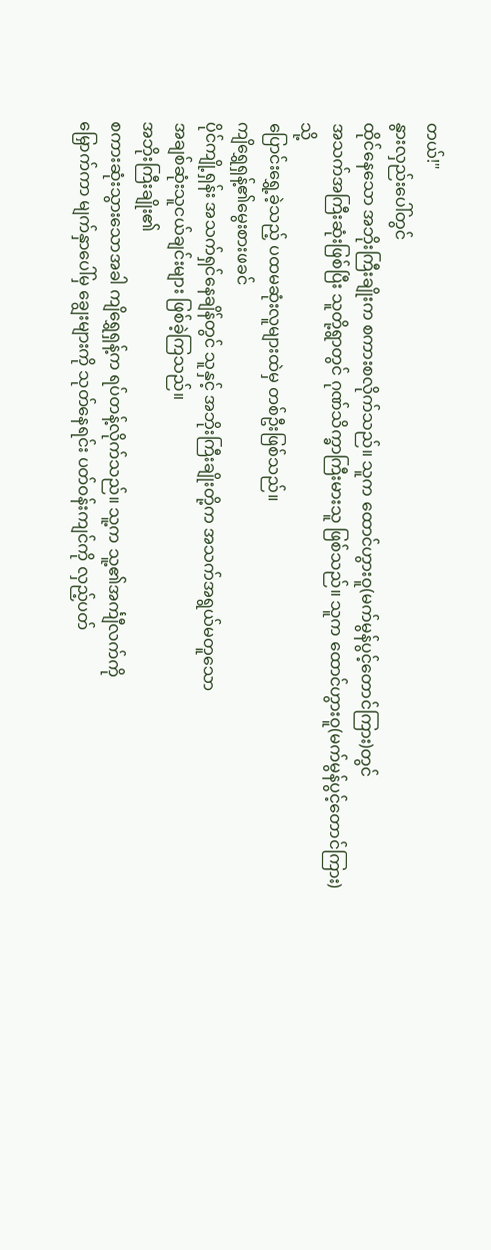တယ်!"
နွားလှည်းပေါ်တွင်
ထိုင်နေသော အဘိုးကြီးချိုးက စကားစလိုက်သည်။ သူက ထောင်ဟွားဝူ(မက်မွန်ပွင့်တောင်ကြား)တွင်
အသက်အကြီးဆုံးဖြစ်ပြီး သူတို့ရွာတွင် ဂုဏ်သိက္ခာကြီးမားသူ ဖြစ်သည်။ သူက ထောင်ဟွားဝူ(မက်မွန်ပွင့်တောင်ကြား)သို့
ပြောင်းရွှေ့ခဲ့သည့် ပထမဆုံးလူများထဲမှ တစ်ဦးဖြစ်သည်။
ကျိရွှေရှန့်၏မွေးစားဖခင်
ပိုင်ကျို့ရှန်း အသက်ရှင်နေချိန်တွင် သူနှင့် အဘိုးကြီးချိုးတို့က အသက်အရွယ်မတူသော
အချစ်ဆုံးသူငယ်ချင်းများ ဖြစ်ခဲ့ကြသည်။
အဘိုးကြီးချိုး၏
စကားဆုံးသွားသောအခါ ကျိရွှေရှန့်က ရပ်တန့်လိုက်သည်။ သူ့က သူ့၏အင်္ကျီလက်ကို
မြှောက်ကာ မျက်နှာပေါ်မှ ချွေးများကို သုတ်နေရင်း ပတ်ဝန်းကျင်ကို လှည့်ပတ်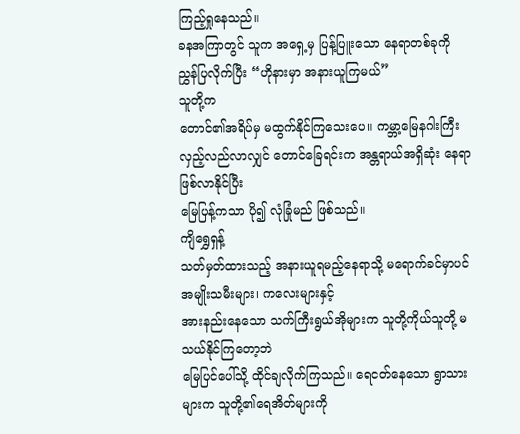ကြည့်ရှုနေသည်။
ခနအကြာတွင် သူက အရှေ့မှ ပြန့်ပြူးသော နေရာတစ်ခုကို ညွှန်ပြလိုက်ပြီး “ဟိုနားမှာ အနားယူကြမယ်”
သူတို့က
တောင်၏အရိပ်မှ မထွက်နိုင်ကြသေးပေ။ ကမ္ဘာ့မြေနဂါးကြီး လှည့်လည်လာလျှင် တောင်ခြေရင်းက အန္တရာယ်အရှိဆုံး နေရာဖြစ်လာနိုင်ပြီး
မြေပြန့်ကသာ ပို၍ လုံခြုံမည် ဖြစ်သည်။
ကျိရွှေရှန့်
သတ်မှတ်ထားသည့် အနားယူရမည့်နေရာသို့ မရောက်ခင်မှာပင် အမျိုးသမီးများ၊ ကလေးများနှင့်
အားနည်းနေသော သက်ကြီးရွယ်အိုများက သူတို့ကိုယ်သူတို့ မသယ်နိုင်ကြတော့ဘဲ
မြေပြင်ပေါ်သို့ ထိုင်ချလိုက်ကြသည်။ ရေငတ်နေသော ရွာသားများက သူတို့၏ရေအိတ်များကို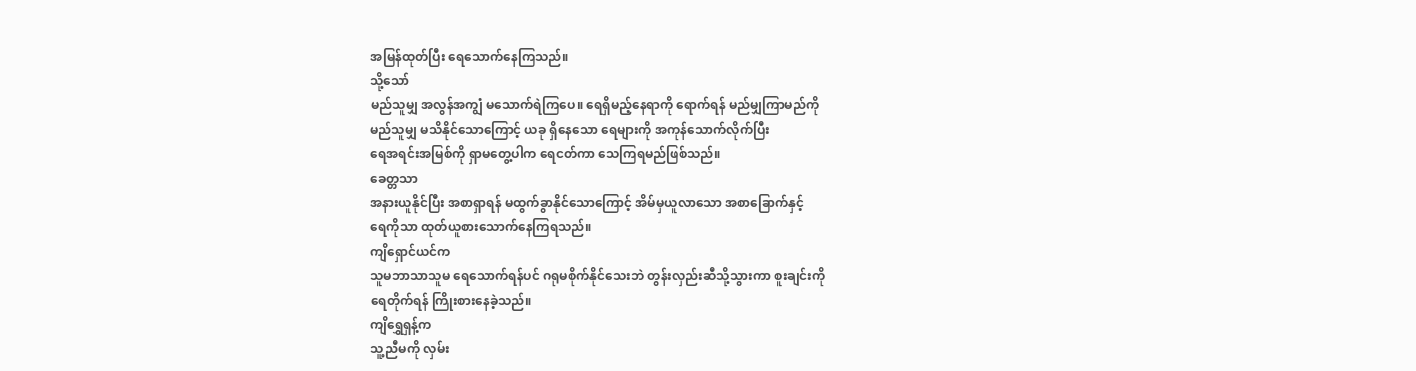အမြန်ထုတ်ပြီး ရေသောက်နေကြသည်။
သို့သော်
မည်သူမျှ အလွန်အကျွံ မသောက်ရဲကြပေ။ ရေရှိမည့်နေရာကို ရောက်ရန် မည်မျှကြာမည်ကို
မည်သူမျှ မသိနိုင်သောကြောင့် ယခု ရှိနေသော ရေများကို အကုန်သောက်လိုက်ပြီး
ရေအရင်းအမြစ်ကို ရှာမတွေ့ပါက ရေငတ်ကာ သေကြရမည်ဖြစ်သည်။
ခေတ္တသာ
အနားယူနိုင်ပြီး အစာရှာရန် မထွက်ခွာနိုင်သောကြောင့် အိမ်မှယူလာသော အစာခြောက်နှင့်
ရေကိုသာ ထုတ်ယူစားသောက်နေကြရသည်။
ကျိရှောင်ယင်က
သူမဘာသာသူမ ရေသောက်ရန်ပင် ဂရုမစိုက်နိုင်သေးဘဲ တွန်းလှည်းဆီသို့သွားကာ စူးချင်းကို
ရေတိုက်ရန် ကြိုးစားနေခဲ့သည်။
ကျိရွှေရှန့်က
သူ့ညီမကို လှမ်း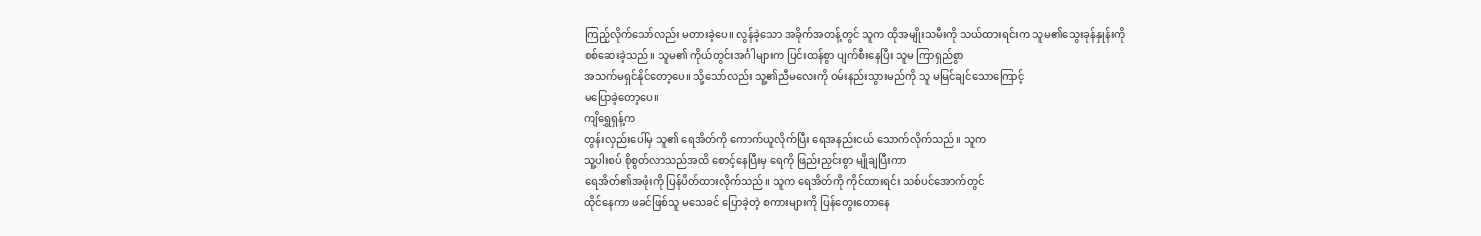ကြည့်လိုက်သော်လည်း မတားခဲ့ပေ။ လွန်ခဲ့သော အခိုက်အတန့်တွင် သူက ထိုအမျိုးသမီးကို သယ်ထားရင်းက သူမ၏သွေးခုန်နှုန်းကို
စစ်ဆေးခဲ့သည်။ သူမ၏ ကိုယ်တွင်းအင်္ဂါများက ပြင်းထန်စွာ ပျက်စီးနေပြီး သူမ ကြာရှည်စွာ
အသက်မရှင်နိုင်တော့ပေ။ သို့သော်လည်း သူ့၏ညီမလေးကို ဝမ်းနည်းသွားမည်ကို သူ မမြင်ချင်သောကြောင့်
မပြောခဲ့တော့ပေ။
ကျိရွှေရှန့်က
တွန်းလှည်းပေါ်မှ သူ၏ ရေအိတ်ကို ကောက်ယူလိုက်ပြီး ရေအနည်းငယ် သောက်လိုက်သည်။ သူက
သူ့ပါးစပ် စိုစွတ်လာသည်အထိ စောင့်နေပြီးမှ ရေကို ဖြည်းညှင်းစွာ မျိုချပြီးကာ
ရေအိတ်၏အဖုံးကို ပြန်ပိတ်ထားလိုက်သည်။ သူက ရေအိတ်ကို ကိုင်ထားရင်း သစ်ပင်အောက်တွင်
ထိုင်နေကာ ဖခင်ဖြစ်သူ မသေခင် ပြောခဲ့တဲ့ စကားများကို ပြန်တွေးတောနေ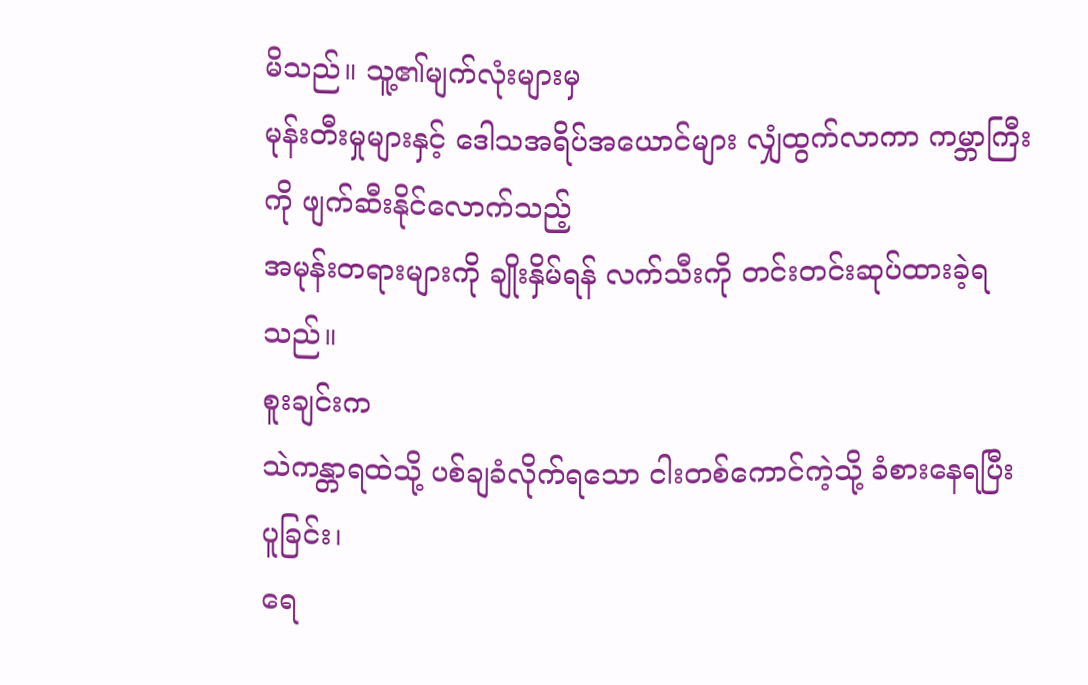မိသည်။ သူ့၏မျက်လုံးများမှ
မုန်းတီးမှုများနှင့် ဒေါသအရိပ်အယောင်များ လျှံထွက်လာကာ ကမ္ဘာကြီးကို ဖျက်ဆီးနိုင်လောက်သည့်
အမုန်းတရားများကို ချိုးနှိမ်ရန် လက်သီးကို တင်းတင်းဆုပ်ထားခဲ့ရသည်။
စူးချင်းက
သဲကန္တာရထဲသို့ ပစ်ချခံလိုက်ရသော ငါးတစ်ကောင်ကဲ့သို့ ခံစားနေရပြီး ပူခြင်း၊
ရေ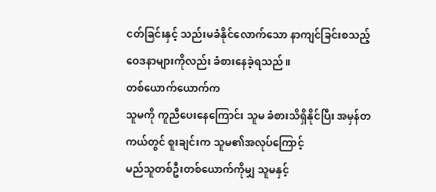ငတ်ခြင်းနှင့် သည်းမခံနိုင်လောက်သော နာကျင်ခြင်းစသည့် ဝေဒနာများကိုလည်း ခံစားနေခဲ့ရသည်။
တစ်ယောက်ယောက်က
သူမကို ကူညီပေးနေကြောင်း သူမ ခံစားသိရှိနိုင်ပြီး အမှန်တကယ်တွင် စူးချင်းက သူမ၏အလုပ်ကြောင့်
မည်သူတစ်ဦးတစ်ယောက်ကိုမျှ သူမနှင့်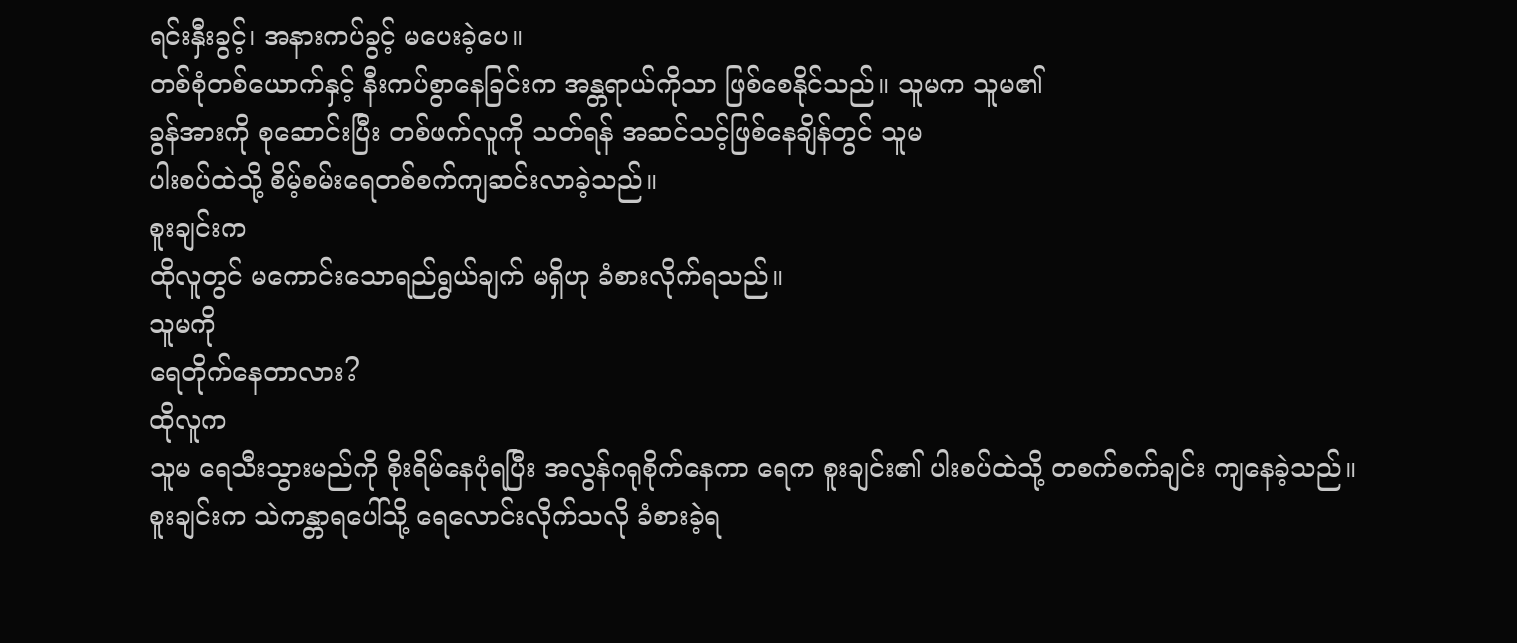ရင်းနှီးခွင့်၊ အနားကပ်ခွင့် မပေးခဲ့ပေ။
တစ်စုံတစ်ယောက်နှင့် နီးကပ်စွာနေခြင်းက အန္တရာယ်ကိုသာ ဖြစ်စေနိုင်သည်။ သူမက သူမ၏
ခွန်အားကို စုဆောင်းပြီး တစ်ဖက်လူကို သတ်ရန် အဆင်သင့်ဖြစ်နေချိန်တွင် သူမ
ပါးစပ်ထဲသို့ စိမ့်စမ်းရေတစ်စက်ကျဆင်းလာခဲ့သည်။
စူးချင်းက
ထိုလူတွင် မကောင်းသောရည်ရွယ်ချက် မရှိဟု ခံစားလိုက်ရသည်။
သူမကို
ရေတိုက်နေတာလား?
ထိုလူက
သူမ ရေသီးသွားမည်ကို စိုးရိမ်နေပုံရပြီး အလွန်ဂရုစိုက်နေကာ ရေက စူးချင်း၏ ပါးစပ်ထဲသို့ တစက်စက်ချင်း ကျနေခဲ့သည်။
စူးချင်းက သဲကန္တာရပေါ်သို့ ရေလောင်းလိုက်သလို ခံစားခဲ့ရ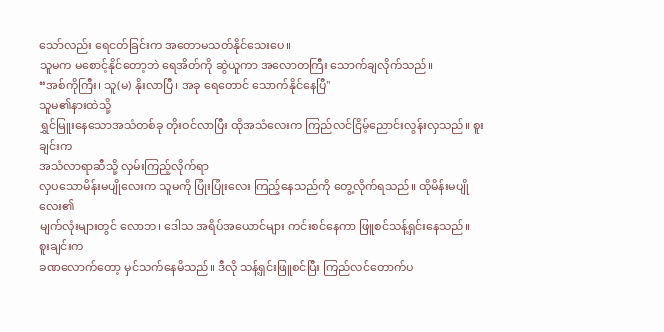သော်လည်း ရေငတ်ခြင်းက အတောမသတ်နိုင်သေးပေ။
သူမက မစောင့်နိုင်တော့ဘဲ ရေအိတ်ကို ဆွဲယူကာ အလောတကြီး သောက်ချလိုက်သည်။
“အစ်ကိုကြီး၊ သူ(မ) နိုးလာပြီ၊ အခု ရေတောင် သောက်နိုင်နေပြီ"
သူမ၏နားထဲသို့
ရွှင်မြူးနေသောအသံတစ်ခု တိုးဝင်လာပြီး ထိုအသံလေးက ကြည်လင်ငြိမ့်ညောင်းလွန်းလှသည်။ စူးချင်းက
အသံလာရာဆီသို့ လှမ်းကြည့်လိုက်ရာ
လှပသောမိန်းမပျိုလေးက သူမကို ပြုံးပြုံးလေး ကြည့်နေသည်ကို တွေ့လိုက်ရသည်။ ထိုမိန်းမပျိုလေး၏
မျက်လုံးများတွင် လောဘ၊ ဒေါသ အရိပ်အယောင်များ ကင်းစင်နေကာ ဖြူစင်သန့်ရှင်းနေသည်။
စူးချင်းက
ခဏလောက်တော့ မှင်သက်နေမိသည်။ ဒီလို သန့်ရှင်းဖြူစင်ပြီး ကြည်လင်တောက်ပ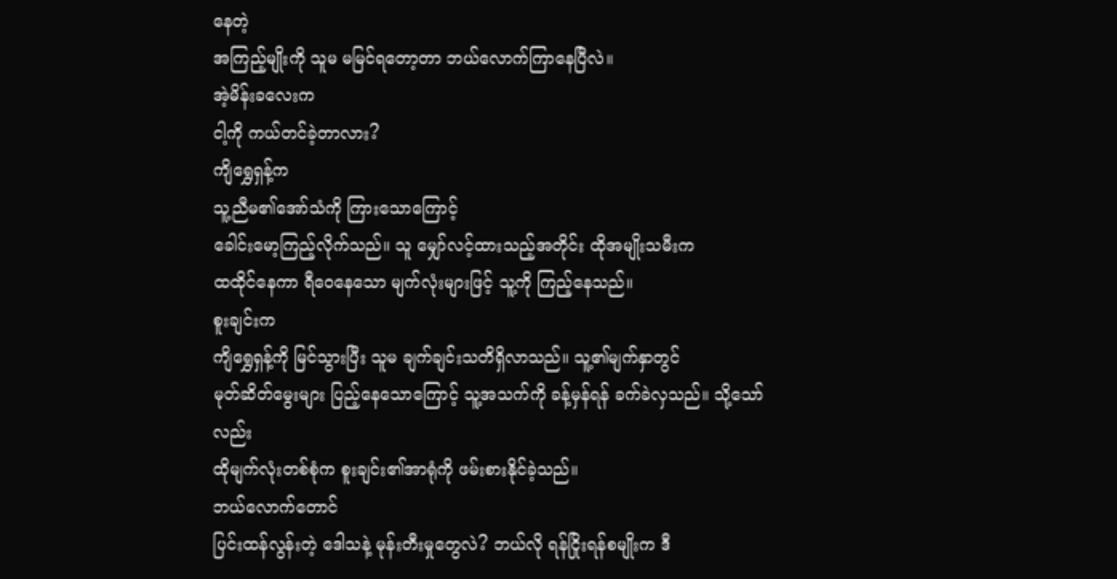နေတဲ့
အကြည့်မျိုးကို သူမ မမြင်ရတော့တာ ဘယ်လောက်ကြာနေပြီလဲ။
အဲ့မိန်းခလေးက
ငါ့ကို ကယ်တင်ခဲ့တာလား?
ကျိရွှေရှန့်က
သူ့ညီမ၏အော်သံကို ကြားသောကြောင့်
ခေါင်းမော့ကြည့်လိုက်သည်။ သူ မျှော်လင့်ထားသည့်အတိုင်း ထိုအမျိုးသမီးက
ထထိုင်နေကာ ရီဝေနေသော မျက်လုံးများဖြင့် သူ့ကို ကြည့်နေသည်။
စူးချင်းက
ကျိရွှေရှန့်ကို မြင်သွားပြီး သူမ ချက်ချင်းသတိရှိလာသည်။ သူ့၏မျက်နှာတွင်
မုတ်ဆိတ်မွေးများ ပြည့်နေသောကြောင့် သူ့အသက်ကို ခန့်မှန်ရန် ခက်ခဲလှသည်။ သို့သော်လည်း
ထိုမျက်လုံးတစ်စုံက စူးချင်း၏အာရုံကို ဖမ်းစားနိုင်ခဲ့သည်။
ဘယ်လောက်တောင်
ပြင်းထန်လွန်းတဲ့ ဒေါသနဲ့ မုန်းတီးမှုတွေလဲ? ဘယ်လို ရန်ငြိုးရန်စမျိုးက ဒီ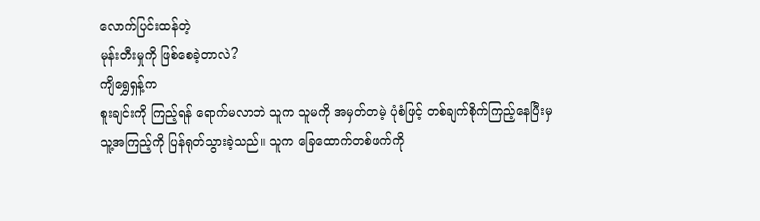လောက်ပြင်းထန်တဲ့
မုန်းတီးမှုကို ဖြစ်စေခဲ့တာလဲ?
ကျိရွှေရှန့်က
စူးချင်းကို ကြည့်ရန် ရောက်မလာဘဲ သူက သူမကို အမှတ်တမဲ့ ပုံစံဖြင့် တစ်ချက်စိုက်ကြည့်နေပြီးမှ
သူ့အကြည့်ကို ပြန်ရုတ်သွားခဲ့သည်။ သူက ခြေထောက်တစ်ဖက်ကို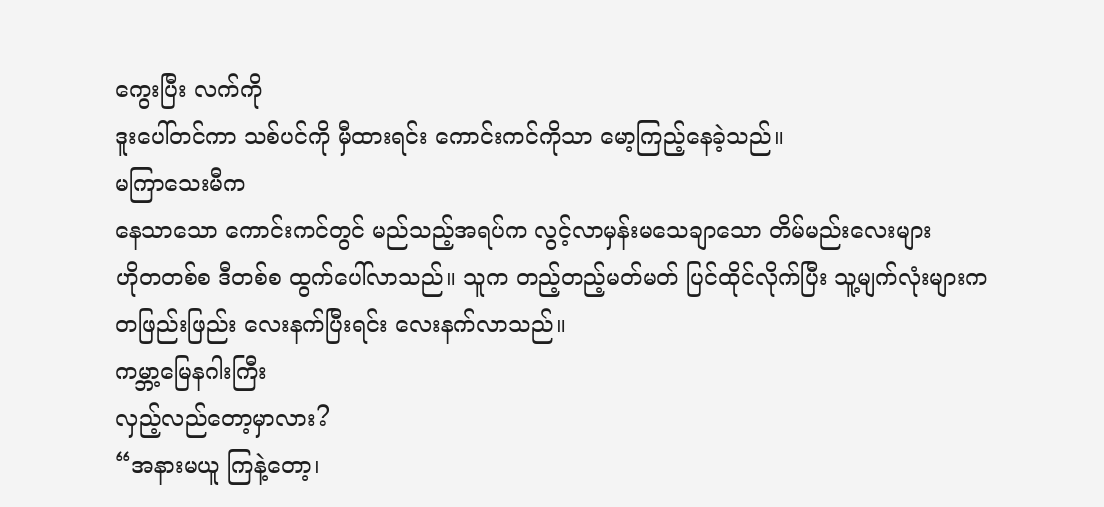ကွေးပြီး လက်ကို
ဒူးပေါ်တင်ကာ သစ်ပင်ကို မှီထားရင်း ကောင်းကင်ကိုသာ မော့ကြည့်နေခဲ့သည်။
မကြာသေးမီက
နေသာသော ကောင်းကင်တွင် မည်သည့်အရပ်က လွင့်လာမှန်းမသေချာသော တိမ်မည်းလေးများ
ဟိုတတစ်စ ဒီတစ်စ ထွက်ပေါ်လာသည်။ သူက တည့်တည့်မတ်မတ် ပြင်ထိုင်လိုက်ပြီး သူ့မျက်လုံးများက
တဖြည်းဖြည်း လေးနက်ပြီးရင်း လေးနက်လာသည်။
ကမ္ဘာ့မြေနဂါးကြီး
လှည့်လည်တော့မှာလား?
“အနားမယူ ကြနဲ့တော့၊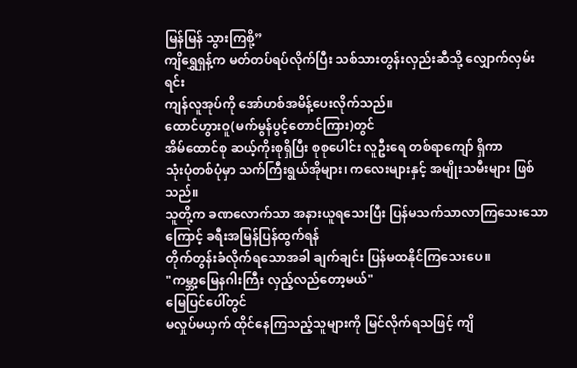မြန်မြန် သွားကြစို့”
ကျိရွှေရှန့်က မတ်တပ်ရပ်လိုက်ပြီး သစ်သားတွန်းလှည်းဆီသို့ လျှောက်လှမ်းရင်း
ကျန်လူအုပ်ကို အော်ဟစ်အမိန့်ပေးလိုက်သည်။
ထောင်ဟွားဝူ(မက်မွန်ပွင့်တောင်ကြား)တွင်
အိမ်ထောင်စု ဆယ့်ကိုးစုရှိပြီး စုစုပေါင်း လူဦးရေ တစ်ရာကျော် ရှိကာ
သုံးပုံတစ်ပုံမှာ သက်ကြီးရွယ်အိုများ၊ ကလေးများနှင့် အမျိုးသမီးများ ဖြစ်သည်။
သူတို့က ခဏလောက်သာ အနားယူရသေးပြီး ပြန်မသက်သာလာကြသေးသောကြောင့် ခရီးအမြန်ပြန်ထွက်ရန်
တိုက်တွန်းခံလိုက်ရသောအခါ ချက်ချင်း ပြန်မထနိုင်ကြသေးပေ။
"ကမ္ဘာ့မြေနဂါးကြီး လှည့်လည်တော့မယ်"
မြေပြင်ပေါ်တွင်
မလှုပ်မယှက် ထိုင်နေကြသည့်သူများကို မြင်လိုက်ရသဖြင့် ကျိ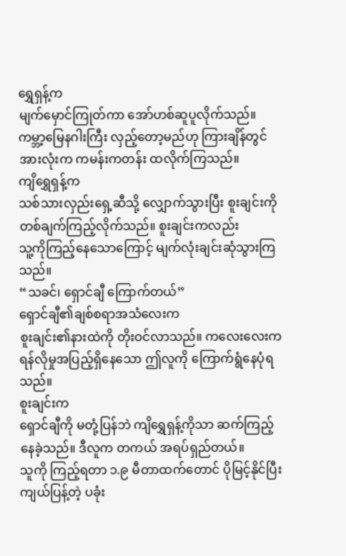ရွှေရှန့်က
မျက်မှောင်ကြုတ်ကာ အော်ဟစ်ဆူပူလိုက်သည်။ ကမ္ဘာ့မြေနဂါးကြီး လှည့်တော့မည်ဟု ကြားချိန်တွင်
အားလုံးက ကမန်းကတန်း ထလိုက်ကြသည်။
ကျိရွှေရှန့်က
သစ်သားလှည်းရှေ့ဆီသို့ လျှောက်သွားပြီး စူးချင်းကို တစ်ချက်ကြည့်လိုက်သည်။ စူးချင်းကလည်း
သူ့ကိုကြည့်နေသောကြောင့် မျက်လုံးချင်းဆုံသွားကြသည်။
“သခင်၊ ရှောင်ချီ ကြောက်တယ်”
ရှောင်ချီ၏ချစ်စရာအသံလေးက
စူးချင်း၏နားထဲကို တိုးဝင်လာသည်။ ကလေးလေးက ရန်လိုမှုအပြည့်ရှိနေသော ဤလူကို ကြောက်ရွံနေပုံရသည်။
စူးချင်းက
ရှောင်ချီကို မတုံ့ပြန်ဘဲ ကျိရွှေရှန့်ကိုသာ ဆက်ကြည့်နေခဲ့သည်။ ဒီလူက တကယ် အရပ်ရှည်တယ်။
သူကို ကြည့်ရတာ ၁.၉ မီတာထက်တောင် ပိုမြင့်နိုင်ပြီး ကျယ်ပြန့်တဲ့ ပခုံး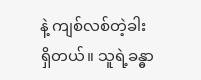နဲ့ ကျစ်လစ်တဲ့ခါး
ရှိတယ်။ သူရဲ့ခန္ဓာ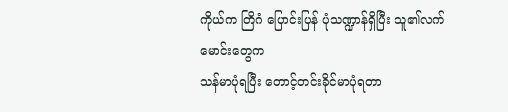ကိုယ်က တြိဂံ ပြောင်းပြန် ပုံသဏ္ဍာန်ရှိပြီး သူ၏လက်မောင်းတွေက
သန်မာပုံရပြီး တောင့်တင်းခိုင်မာပုံရတာ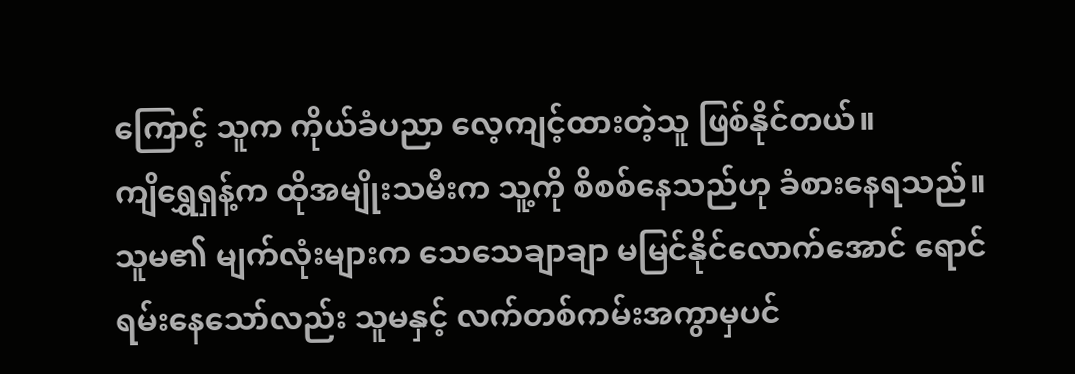ကြောင့် သူက ကိုယ်ခံပညာ လေ့ကျင့်ထားတဲ့သူ ဖြစ်နိုင်တယ်။
ကျိရွှေရှန့်က ထိုအမျိုးသမီးက သူ့ကို စိစစ်နေသည်ဟု ခံစားနေရသည်။ သူမ၏ မျက်လုံးများက သေသေချာချာ မမြင်နိုင်လောက်အောင် ရောင်ရမ်းနေသော်လည်း သူမနှင့် လက်တစ်ကမ်းအကွာမှပင်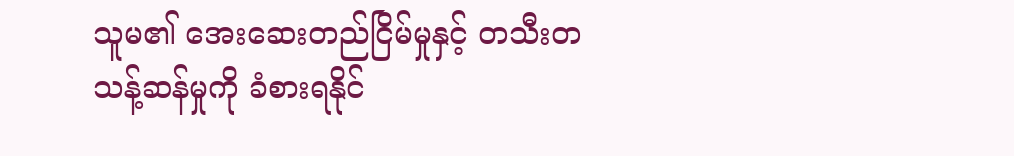သူမ၏ အေးဆေးတည်ငြိမ်မှုနှင့် တသီးတသန့်ဆန်မှုကို ခံစားရနိုင်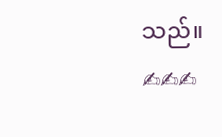သည်။
✍✍✍